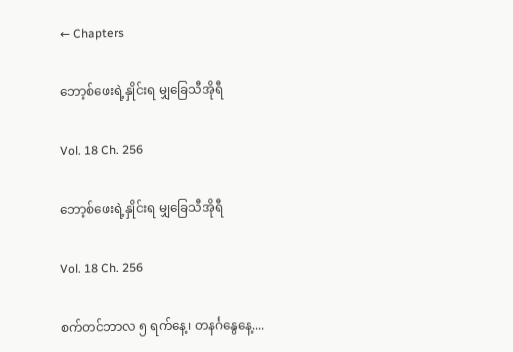← Chapters

ဘော့စ်ဖေးရဲ့နှိုင်းရ မျှခြေသီအိုရီ

Vol. 18 Ch. 256

ဘော့စ်ဖေးရဲ့နှိုင်းရ မျှခြေသီအိုရီ

Vol. 18 Ch. 256

စက်တင်ဘာလ ၅ ရက်နေ့၊ တနင်္ဂနွေနေ့....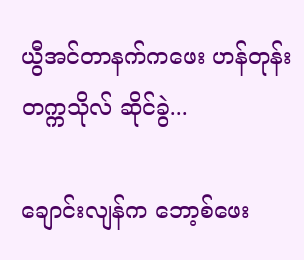ယွီအင်တာနက်ကဖေး ဟန်တုန်းတက္ကသိုလ် ဆိုင်ခွဲ...

ချောင်းလျန်က ဘော့စ်ဖေး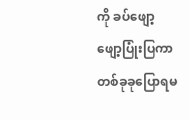ကို ခပ်ဖျော့ဖျော့ပြုံးပြကာ တစ်ခုခုပြောရမ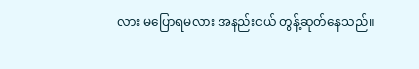လား မပြောရမလား အနည်းငယ် တွန့်ဆုတ်နေသည်။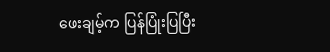ဖေးချမ့်က ပြန်ပြုံးပြပြီး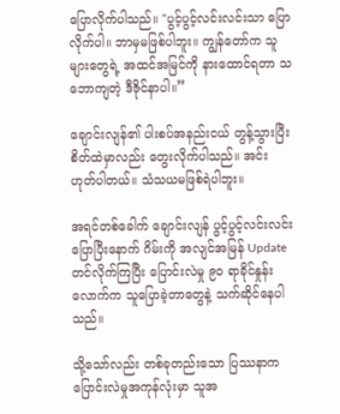ပြောလိုက်ပါသည်။ "ပွင့်ပွင့်လင်းလင်းသာ ပြောလိုက်ပါ။ ဘာမှမဖြစ်ပါဘူး။ ကျွန်တော်က သူများတွေရဲ့ အထင်အမြင်ကို နားထောင်ရတာ သဘောကျတဲ့ ဒီဇိုင်နာပါ။”

ချောင်းလျန်၏ ပါးစပ်အနည်းငယ် တွန့်သွားပြီး စိတ်ထဲမှာလည်း တွေးလိုက်ပါသည်။ အင်း ဟုတ်ပါတယ်။ သံသယမဖြစ်ရဲပါဘူး။

အရင်တစ်ခေါက် ချောင်းလျန် ပွင့်ပွင့်လင်းလင်း ပြောပြီးနောက် ဂိမ်းကို အလျင်အမြန် Update တင်လိုက်ကြပြီး ပြောင်းလဲမှု ၉၀ ရာခိုင်နှုန်းလောက်က သူပြောခဲ့တာတွေနဲ့ သက်ဆိုင်နေပါသည်။

သို့သော်လည်း တစ်ခုတည်းသော ပြဿနာက ပြောင်းလဲမှုအကုန်လုံးမှာ သူအ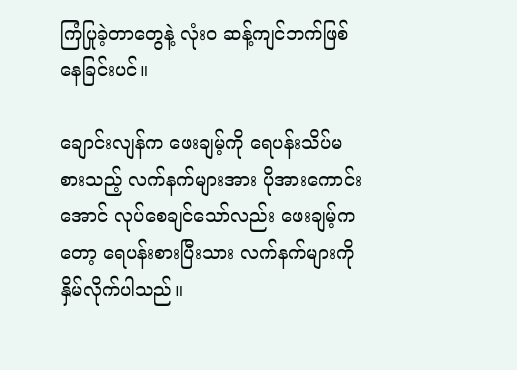ကြံပြုခဲ့တာတွေနဲ့ လုံးဝ ဆန့်ကျင်ဘက်ဖြစ်နေခြင်းပင်။

ချောင်းလျန်က ဖေးချမ့်ကို ရေပန်းသိပ်မစားသည့် လက်နက်များအား ပိုအားကောင်းအောင် လုပ်စေချင်သော်လည်း ဖေးချမ့်ကတော့ ရေပန်းစားပြီးသား လက်နက်များကို နှိမ်လိုက်ပါသည်။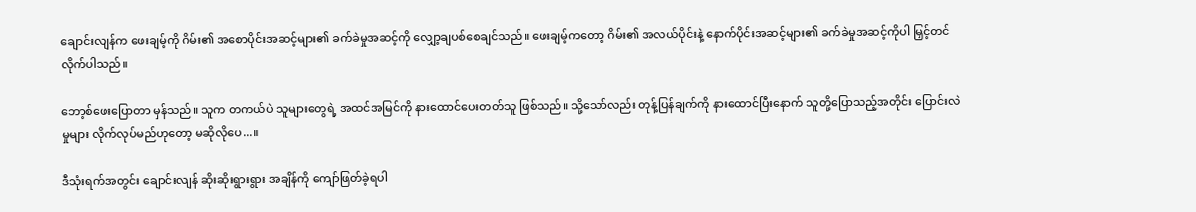ချောင်းလျန်က ဖေးချမ့်ကို ဂိမ်း၏ အစောပိုင်းအဆင့်များ၏ ခက်ခဲမှုအဆင့်ကို လျှော့ချပစ်စေချင်သည်။ ဖေးချမ့်ကတော့ ဂိမ်း၏ အလယ်ပိုင်းနဲ့ နောက်ပိုင်းအဆင့်များ၏ ခက်ခဲမှုအဆင့်ကိုပါ မြှင့်တင်လိုက်ပါသည်။

ဘော့စ်ဖေးပြောတာ မှန်သည်။ သူက တကယ်ပဲ သူများတွေရဲ့ အထင်အမြင်ကို နားထောင်ပေးတတ်သူ ဖြစ်သည်။ သို့သော်လည်း တုန့်ပြန်ချက်ကို နားထောင်ပြီးနောက် သူတို့ပြောသည့်အတိုင်း ပြောင်းလဲမှုများ လိုက်လုပ်မည်ဟုတော့ မဆိုလိုပေ...။

ဒီသုံးရက်အတွင်း ချောင်းလျန် ဆိုးဆိုးရွားရွား အချိန်ကို ကျော်ဖြတ်ခဲ့ရပါ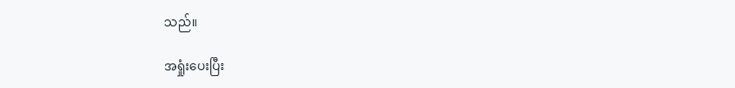သည်။

အရှုံးပေးပြီး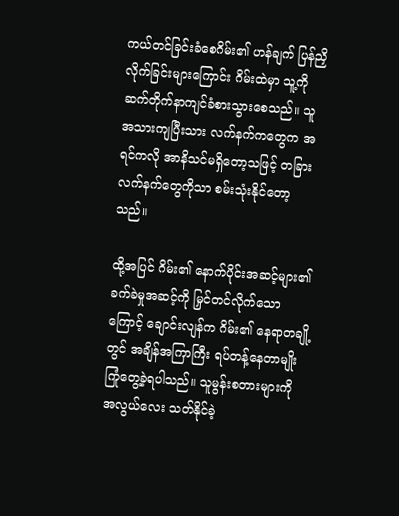ကယ်တင်ခြင်းခံစေဂိမ်း၏ ဟန်ချက် ပြန်ညှိလိုက်ခြင်းများကြောင်း ဂိမ်းထဲမှာ သူ့ကို ဆက်တိုက်နာကျင်ခံစားသွားစေသည်။ သူအသားကျပြီးသား လက်နက်ကတွေက အရင်ကလို အာနိသင်မရှိတော့သဖြင့် တခြားလက်နက်တွေကိုသာ စမ်းသုံးနိုင်တော့သည်။

ထို့အပြင် ဂိမ်း၏ နောက်ပိုင်းအဆင့်များ၏ ခက်ခဲမှုအဆင့်ကို မြှင်တင်လိုက်သောကြောင့် ချောင်းလျန်က ဂိမ်း၏ နေရာတချို့တွင် အချိန်အကြာကြီး ရပ်တန့်နေတာမျိုး ကြုံတွေ့ခဲ့ရပါသည်။ သူမွန်းစတားများကို အလွယ်လေး သတ်နိုင်ခဲ့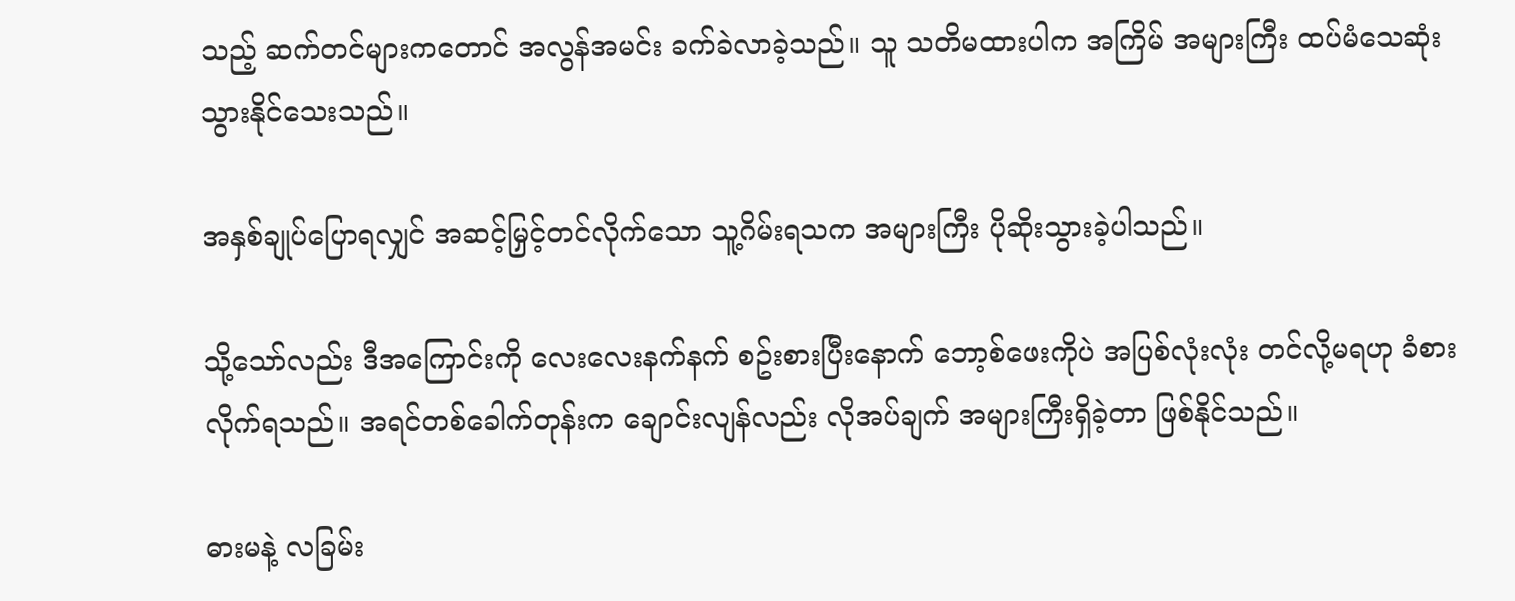သည့် ဆက်တင်များကတောင် အလွန်အမင်း ခက်ခဲလာခဲ့သည်။ သူ သတိမထားပါက အကြိမ် အများကြီး ထပ်မံသေဆုံးသွားနိုင်သေးသည်။

အနှစ်ချုပ်ပြောရလျှင် အဆင့်မြှင့်တင်လိုက်သော သူ့ဂိမ်းရသက အများကြီး ပိုဆိုးသွားခဲ့ပါသည်။

သို့သော်လည်း ဒီအကြောင်းကို လေးလေးနက်နက် စဥ်းစားပြီးနောက် ဘော့စ်ဖေးကိုပဲ အပြစ်လုံးလုံး တင်လို့မရဟု ခံစားလိုက်ရသည်။ အရင်တစ်ခေါက်တုန်းက ချောင်းလျန်လည်း လိုအပ်ချက် အများကြီးရှိခဲ့တာ ဖြစ်နိုင်သည်။

ဓားမနဲ့ လခြမ်း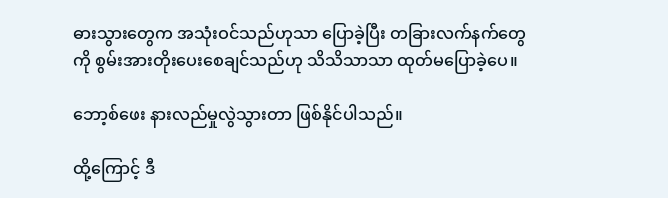ဓားသွားတွေက အသုံးဝင်သည်ဟုသာ ပြောခဲ့ပြီး တခြားလက်နက်တွေကို စွမ်းအားတိုးပေးစေချင်သည်ဟု သိသိသာသာ ထုတ်မပြောခဲ့ပေ။

ဘော့စ်ဖေး နားလည်မှုလွဲသွားတာ ဖြစ်နိုင်ပါသည်။

ထို့ကြောင့် ဒီ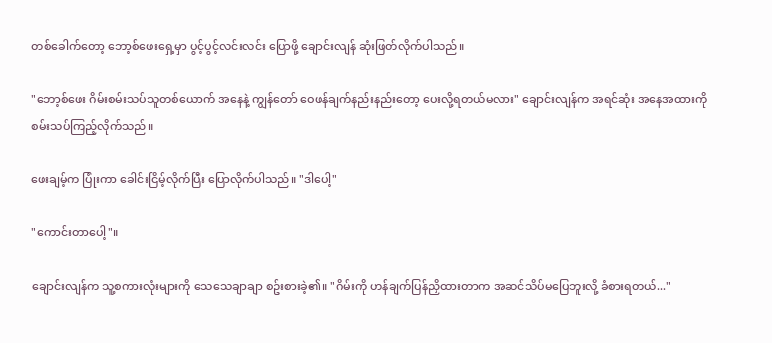တစ်ခေါက်တော့ ဘော့စ်ဖေးရှေ့မှာ ပွင့်ပွင့်လင်းလင်း ပြောဖို့ ချောင်းလျန် ဆုံးဖြတ်လိုက်ပါသည်။

"ဘော့စ်ဖေး ဂိမ်းစမ်းသပ်သူတစ်ယောက် အနေနဲ့ ကျွန်တော် ဝေဖန်ချက်နည်းနည်းတော့ ပေးလို့ရတယ်မလား" ချောင်းလျန်က အရင်ဆုံး အနေအထားကို စမ်းသပ်ကြည့်လိုက်သည်။

ဖေးချမ့်က ပြုံးကာ ခေါင်းငြိမ့်လိုက်ပြီး ပြောလိုက်ပါသည်။ "ဒါပေါ့"

"ကောင်းတာပေါ့"။

ချောင်းလျန်က သူ့စကားလုံးများကို သေသေချာချာ စဥ်းစားခဲ့၏။ "ဂိမ်းကို ဟန်ချက်ပြန်ညှိထားတာက အဆင်သိပ်မပြေဘူးလို့ ခံစားရတယ်..."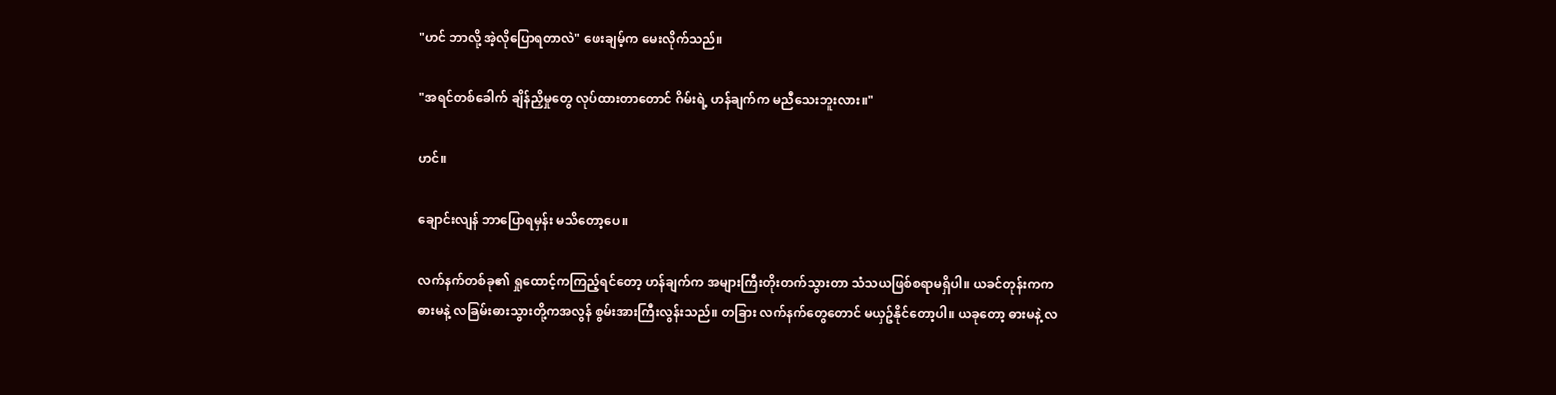"ဟင် ဘာလို့ အဲ့လိုပြောရတာလဲ" ဖေးချမ့်က မေးလိုက်သည်။

"အရင်တစ်ခေါက် ချိန်ညှိမှုတွေ လုပ်ထားတာတောင် ဂိမ်းရဲ့ ဟန်ချက်က မညီသေးဘူးလား။"

ဟင်။

ချောင်းလျန် ဘာပြောရမှန်း မသိတော့ပေ။

လက်နက်တစ်ခု၏ ရှုထောင့်ကကြည့်ရင်တော့ ဟန်ချက်က အများကြီးတိုးတက်သွားတာ သံသယဖြစ်စရာမရှိပါ။ ယခင်တုန်းကက ဓားမနဲ့ လခြမ်းဓားသွားတို့ကအလွန် စွမ်းအားကြီးလွန်းသည်။ တခြား လက်နက်တွေတောင် မယှဥ်နိုင်တော့ပါ။ ယခုတော့ ဓားမနဲ့ လ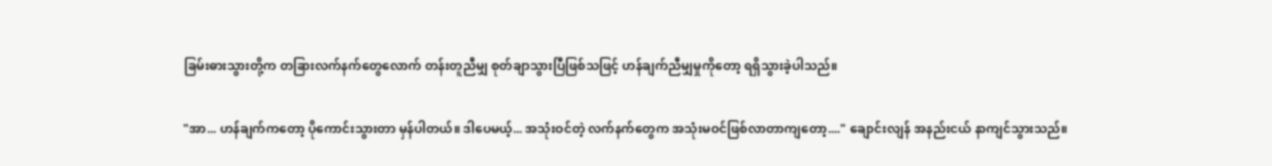ခြမ်းဓားသွားတို့က တခြားလက်နက်တွေလောက် တန်းတူညီမျှ စုတ်ချာသွားပြီဖြစ်သဖြင့် ဟန်ချက်ညီမျှမှုကိုတော့ ရရှိသွားခဲ့ပါသည်။

"အာ... ဟန်ချက်ကတော့ ပိုကောင်းသွားတာ မှန်ပါတယ်။ ဒါပေမယ့်... အသုံးဝင်တဲ့ လက်နက်တွေက အသုံးမဝင်ဖြစ်လာတာကျတော့...." ချောင်းလျန် အနည်းငယ် နာကျင်သွားသည်။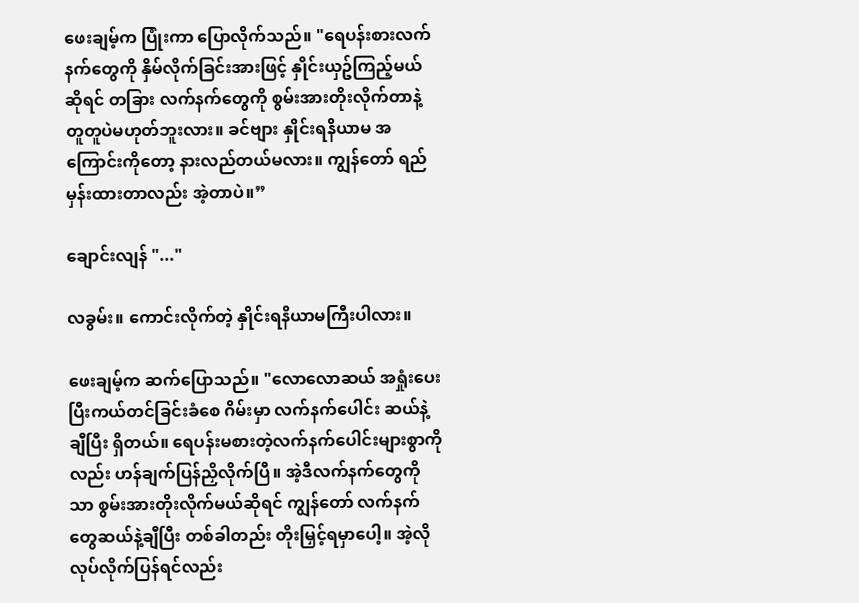ဖေးချမ့်က ပြုံးကာ ပြောလိုက်သည်။ "ရေပန်းစားလက်နက်တွေကို နှိမ်လိုက်ခြင်းအားဖြင့် နှိုင်းယှဥ်ကြည့်မယ်ဆိုရင် တခြား လက်နက်တွေကို စွမ်းအားတိုးလိုက်တာနဲ့ တူတူပဲမဟုတ်ဘူးလား။ ခင်ဗျား နှိုင်းရနိယာမ အကြောင်းကိုတော့ နားလည်တယ်မလား။ ကျွန်တော် ရည်မှန်းထားတာလည်း အဲ့တာပဲ။”

ချောင်းလျန် "..."

လခွမ်း။ ကောင်းလိုက်တဲ့ နှိုင်းရနိယာမကြီးပါလား။

ဖေးချမ့်က ဆက်ပြောသည်။ "လောလောဆယ် အရှုံးပေးပြီးကယ်တင်ခြင်းခံစေ ဂိမ်းမှာ လက်နက်ပေါင်း ဆယ်နဲ့ချီပြီး ရှိတယ်။ ရေပန်းမစားတဲ့လက်နက်ပေါင်းများစွာကိုလည်း ဟန်ချက်ပြန်ညှိလိုက်ပြီ။ အဲ့ဒီလက်နက်တွေကိုသာ စွမ်းအားတိုးလိုက်မယ်ဆိုရင် ကျွန်တော် လက်နက်တွေဆယ်နဲ့ချီပြီး တစ်ခါတည်း တိုးမြှင့်ရမှာပေါ့။ အဲ့လိုလုပ်လိုက်ပြန်ရင်လည်း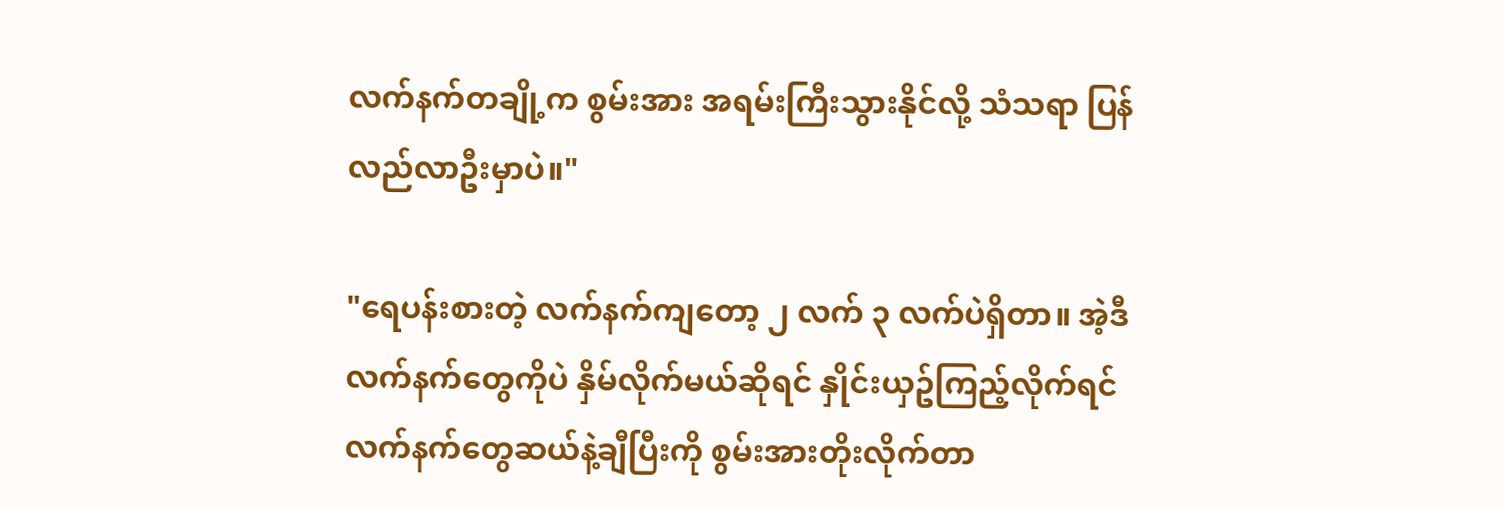လက်နက်တချို့က စွမ်းအား အရမ်းကြီးသွားနိုင်လို့ သံသရာ ပြန်လည်လာဦးမှာပဲ။"

"ရေပန်းစားတဲ့ လက်နက်ကျတော့ ၂ လက် ၃ လက်ပဲရှိတာ။ အဲ့ဒီလက်နက်တွေကိုပဲ နှိမ်လိုက်မယ်ဆိုရင် နှိုင်းယှဥ်ကြည့်လိုက်ရင် လက်နက်တွေဆယ်နဲ့ချီပြီးကို စွမ်းအားတိုးလိုက်တာ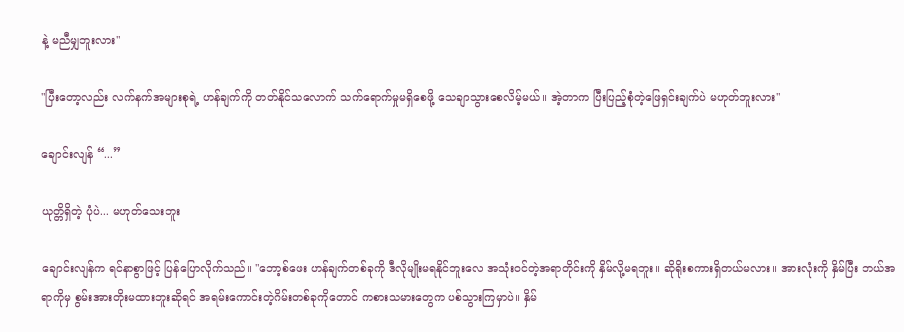နဲ့ မညီမျှဘူးလား"

"ပြီးတော့လည်း လက်နက်အများစုရဲ့ ဟန်ချက်ကို တတ်နိုင်သလောက် သက်ရောက်မှုမရှိစေဖို့ သေချာသွားစေလိမ့်မယ်။ အဲ့တာက ပြီးပြည့်စုံတဲ့ဖြေရှင်းချက်ပဲ မဟုတ်ဘူးလား"

ချောင်းလျန် “...”

ယုတ္တိရှိတဲ့ ပုံပဲ... မဟုတ်သေးဘူး

ချောင်းလျန်က ရင်နာစွာဖြင့် ပြန်ပြောလိုက်သည်။ "ဘော့စ်ဖေး ဟန်ချက်တစ်ခုကို ဒီလိုမျိုးမရနိုင်ဘူးလေ အသုံးဝင်တဲ့အရာတိုင်းကို နှိမ်လို့မရဘူး။ ဆိုရိုးစကားရှိတယ်မလား။ အားလုံးကို နှိမ်ပြီး ဘယ်အရာကိုမှ စွမ်းအားတိုးမထားဘူးဆိုရင် အရမ်းကောင်းတဲ့ဂိမ်းတစ်ခုကိုတောင် ကစားသမားတွေက ပစ်သွားကြမှာပဲ။ နှိမ်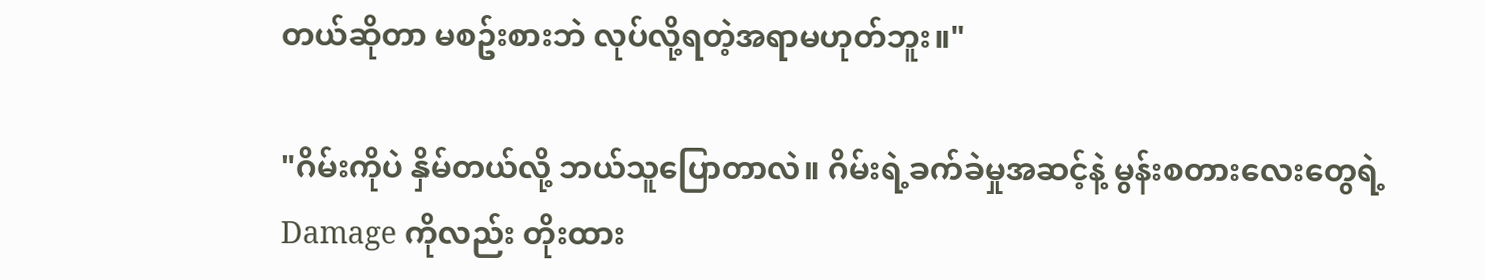တယ်ဆိုတာ မစဥ်းစားဘဲ လုပ်လို့ရတဲ့အရာမဟုတ်ဘူး။"

"ဂိမ်းကိုပဲ နှိမ်တယ်လို့ ဘယ်သူပြောတာလဲ။ ဂိမ်းရဲ့ခက်ခဲမှုအဆင့်နဲ့ မွန်းစတားလေးတွေရဲ့ Damage ကိုလည်း တိုးထား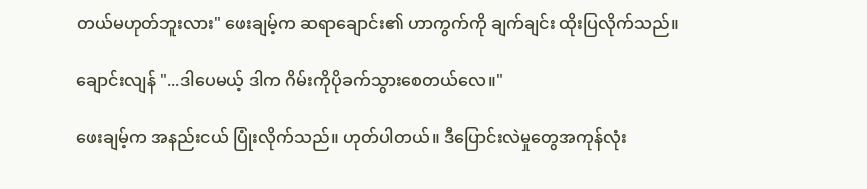တယ်မဟုတ်ဘူးလား" ဖေးချမ့်က ဆရာချောင်း၏ ဟာကွက်ကို ချက်ချင်း ထိုးပြလိုက်သည်။

ချောင်းလျန် "...ဒါပေမယ့် ဒါက ဂိမ်းကိုပိုခက်သွားစေတယ်လေ။"

ဖေးချမ့်က အနည်းငယ် ပြုံးလိုက်သည်။ ဟုတ်ပါတယ်။ ဒီပြောင်းလဲမှုတွေအကုန်လုံး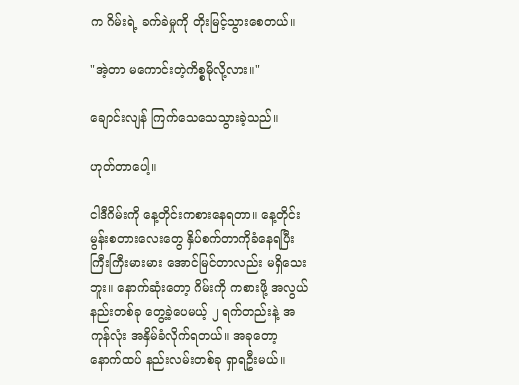က ဂိမ်းရဲ့ ခက်ခဲမှုကို တိုးမြင့်သွားစေတယ်။

"အဲ့တာ မကောင်းတဲ့ကိစ္စမိုလို့လား။"

ချောင်းလျန် ကြက်သေသေသွားခဲ့သည်။

ဟုတ်တာပေါ့။

ငါဒီဂိမ်းကို နေ့တိုင်းကစားနေရတာ။ နေ့တိုင်း မွန်းစတားလေးတွေ နှိပ်စက်တာကိုခံနေရပြီး ကြီးကြီးမားမား အောင်မြင်တာလည်း မရှိသေးဘူး။ နောက်ဆုံးတော့ ဂိမ်းကို ကစားဖို့ အလွယ်နည်းတစ်ခု တွေ့ခဲ့ပေမယ့် ၂ ရက်တည်းနဲ့ အကုန်လုံး အနှိမ်ခံလိုက်ရတယ်။ အခုတော့ နောက်ထပ် နည်းလမ်းတစ်ခု ရှာရဦးမယ်။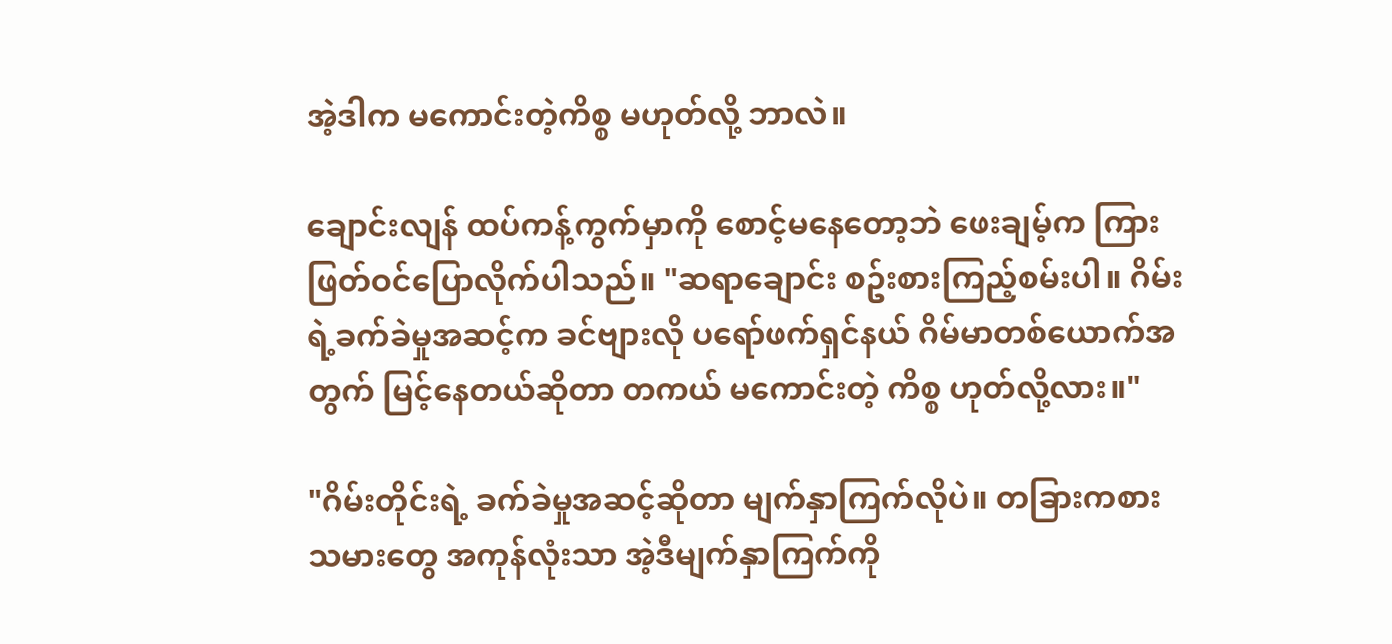အဲ့ဒါက မကောင်းတဲ့ကိစ္စ မဟုတ်လို့ ဘာလဲ။

ချောင်းလျန် ထပ်ကန့်ကွက်မှာကို စောင့်မနေတော့ဘဲ ဖေးချမ့်က ကြားဖြတ်ဝင်ပြောလိုက်ပါသည်။ "ဆရာချောင်း စဥ်းစားကြည့်စမ်းပါ။ ဂိမ်းရဲ့ခက်ခဲမှုအဆင့်က ခင်ဗျားလို ပရော်ဖက်ရှင်နယ် ဂိမ်မာတစ်ယောက်အတွက် မြင့်နေတယ်ဆိုတာ တကယ် မကောင်းတဲ့ ကိစ္စ ဟုတ်လို့လား။"

"ဂိမ်းတိုင်းရဲ့ ခက်ခဲမှုအဆင့်ဆိုတာ မျက်နှာကြက်လိုပဲ။ တခြားကစားသမားတွေ အကုန်လုံးသာ အဲ့ဒီမျက်နှာကြက်ကို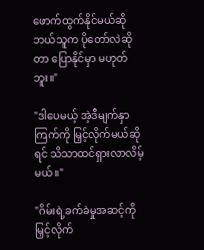ဖောက်ထွက်နိုင်မယ်ဆို ဘယ်သူက ပိုတော်လဲဆိုတာ ပြောနိုင်မှာ မဟုတ်ဘူး။"

"ဒါပေမယ့် အဲ့ဒီမျက်နှာကြက်ကို မြှင့်လိုက်မယ်ဆိုရင် သိသာထင်ရှားလာလိမ့်မယ်။"

"ဂိမ်းရဲ့ခက်ခဲမှုအဆင့်ကိုမြှင့်လိုက်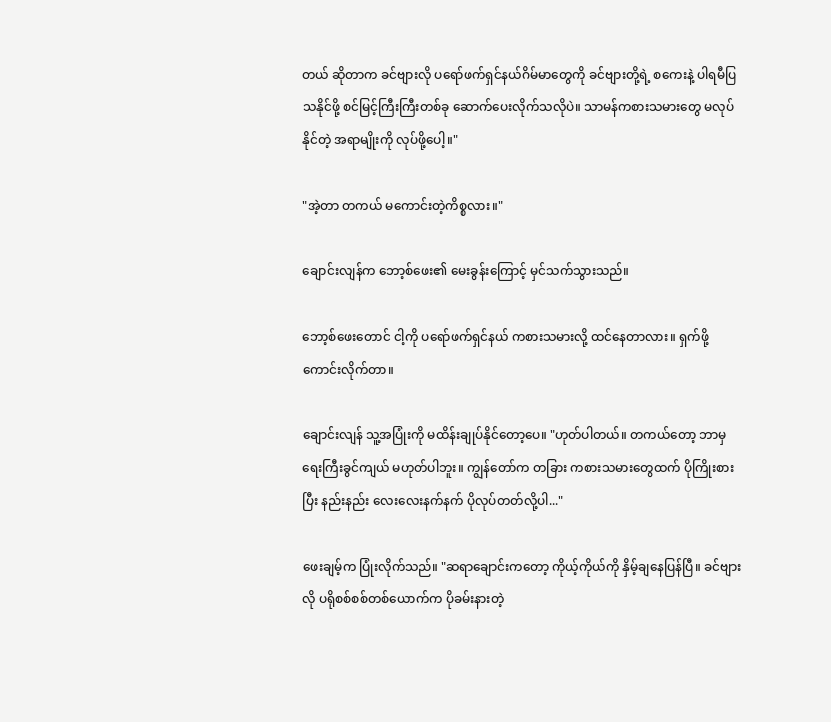တယ် ဆိုတာက ခင်ဗျားလို ပရော်ဖက်ရှင်နယ်ဂိမ်မာတွေကို ခင်ဗျားတို့ရဲ့ စကေးနဲ့ ပါရမီပြသနိုင်ဖို့ စင်မြင့်ကြီးကြီးတစ်ခု ဆောက်ပေးလိုက်သလိုပဲ။ သာမန်ကစားသမားတွေ မလုပ်နိုင်တဲ့ အရာမျိုးကို လုပ်ဖို့ပေါ့။"

"အဲ့တာ တကယ် မကောင်းတဲ့ကိစ္စလား။"

ချောင်းလျန်က ဘော့စ်ဖေး၏ မေးခွန်းကြောင့် မှင်သက်သွားသည်။

ဘော့စ်ဖေးတောင် ငါ့ကို ပရော်ဖက်ရှင်နယ် ကစားသမားလို့ ထင်နေတာလား။ ရှက်ဖို့ ကောင်းလိုက်တာ။

ချောင်းလျန် သူ့အပြုံးကို မထိန်းချုပ်နိုင်တော့ပေ။ "ဟုတ်ပါတယ်။ တကယ်တော့ ဘာမှ ရေးကြီးခွင်ကျယ် မဟုတ်ပါဘူး။ ကျွန်တော်က တခြား ကစားသမားတွေထက် ပိုကြိုးစားပြီး နည်းနည်း လေးလေးနက်နက် ပိုလုပ်တတ်လို့ပါ..."

ဖေးချမ့်က ပြုံးလိုက်သည်။ "ဆရာချောင်းကတော့ ကိုယ့်ကိုယ်ကို နှိမ့်ချနေပြန်ပြီ။ ခင်ဗျားလို ပရိုစစ်စစ်တစ်ယောက်က ပိုခမ်းနားတဲ့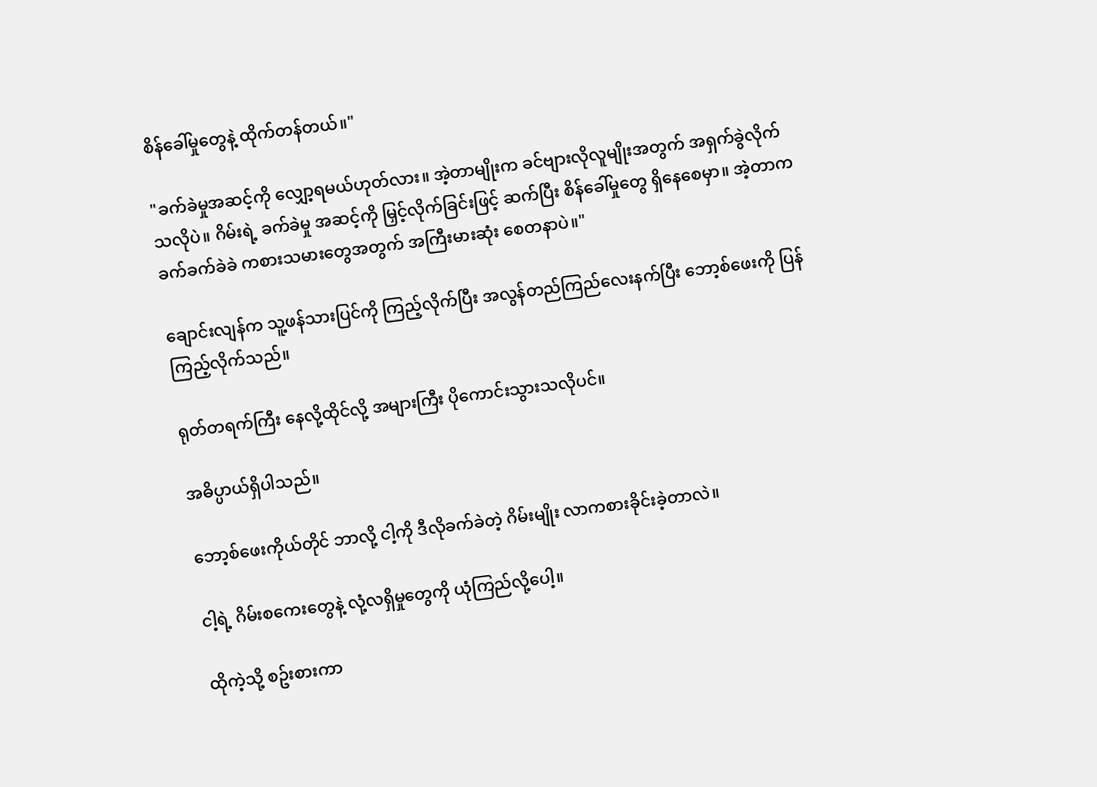စိန်ခေါ်မှုတွေနဲ့ ထိုက်တန်တယ်။"

"ခက်ခဲမှုအဆင့်ကို လျှော့ရမယ်ဟုတ်လား။ အဲ့တာမျိုးက ခင်ဗျားလိုလူမျိုးအတွက် အရှက်ခွဲလိုက်သလိုပဲ။ ဂိမ်းရဲ့ ခက်ခဲမှု အဆင့်ကို မြှင့်လိုက်ခြင်းဖြင့် ဆက်ပြီး စိန်ခေါ်မှုတွေ ရှိနေစေမှာ။ အဲ့တာက ခက်ခက်ခဲခဲ ကစားသမားတွေအတွက် အကြီးမားဆုံး စေတနာပဲ။"

ချောင်းလျန်က သူ့ဖန်သားပြင်ကို ကြည့်လိုက်ပြီး အလွန်တည်ကြည်လေးနက်ပြီး ဘော့စ်ဖေးကို ပြန်ကြည့်လိုက်သည်။

ရုတ်တရက်ကြီး နေလို့ထိုင်လို့ အများကြီး ပိုကောင်းသွားသလိုပင်။

အဓိပ္ပာယ်ရှိပါသည်။

ဘော့စ်ဖေးကိုယ်တိုင် ဘာလို့ ငါ့ကို ဒီလိုခက်ခဲတဲ့ ဂိမ်းမျိုး လာကစားခိုင်းခဲ့တာလဲ။

ငါ့ရဲ့ ဂိမ်းစကေးတွေနဲ့ လုံ့လရှိမှုတွေကို ယုံကြည်လို့ပေါ့။

ထိုကဲ့သို့ စဥ်းစားကာ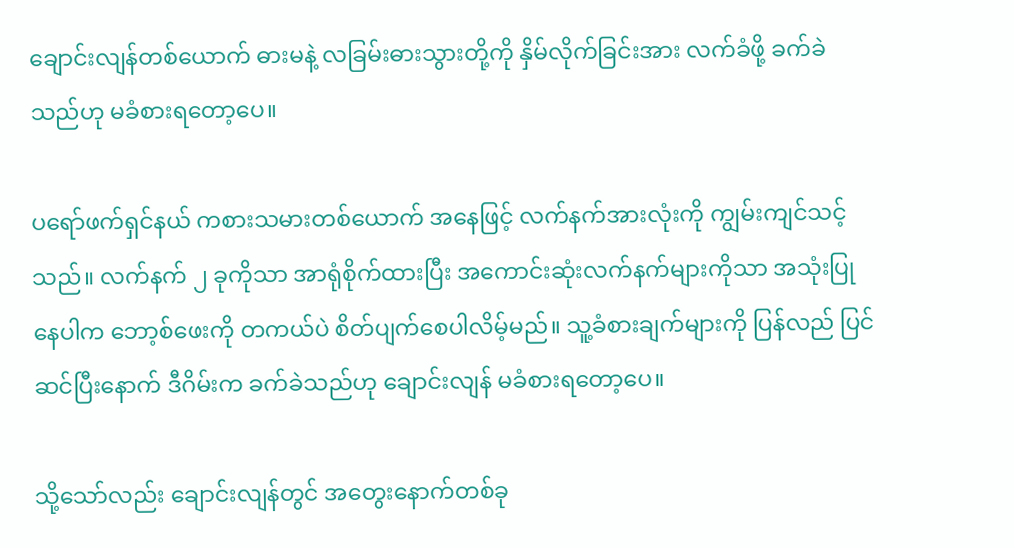ချောင်းလျန်တစ်ယောက် ဓားမနဲ့ လခြမ်းဓားသွားတို့ကို နှိမ်လိုက်ခြင်းအား လက်ခံဖို့ ခက်ခဲသည်ဟု မခံစားရတော့ပေ။

ပရော်ဖက်ရှင်နယ် ကစားသမားတစ်ယောက် အနေဖြင့် လက်နက်အားလုံးကို ကျွမ်းကျင်သင့်သည်။ လက်နက် ၂ ခုကိုသာ အာရုံစိုက်ထားပြီး အကောင်းဆုံးလက်နက်များကိုသာ အသုံးပြုနေပါက ဘော့စ်ဖေးကို တကယ်ပဲ စိတ်ပျက်စေပါလိမ့်မည်။ သူ့ခံစားချက်များကို ပြန်လည် ပြင်ဆင်ပြီးနောက် ဒီဂိမ်းက ခက်ခဲသည်ဟု ချောင်းလျန် မခံစားရတော့ပေ။

သို့သော်လည်း ချောင်းလျန်တွင် အတွေးနောက်တစ်ခု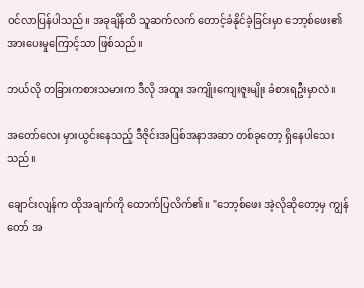ဝင်လာပြန်ပါသည်။ အခုချိန်ထိ သူဆက်လက် တောင့်ခံနိုင်ခဲ့ခြင်းမှာ ဘော့စ်ဖေး၏ အားပေးမှုကြောင့်သာ ဖြစ်သည်။

ဘယ်လို တခြားကစားသမားက ဒီလို အထူး အကျိုးကျေးဇူးမျိုး ခံစားရဦးမှာလဲ။

အတော်လေး မှားယွင်းနေသည့် ဒီဇိုင်းအပြစ်အနာအဆာ တစ်ခုတော့ ရှိနေပါသေးသည်။

ချောင်းလျန်က ထိုအချက်ကို ထောက်ပြလိက်၏။ "ဘော့စ်ဖေး အဲ့လိုဆိုတော့မှ ကျွန်တော် အ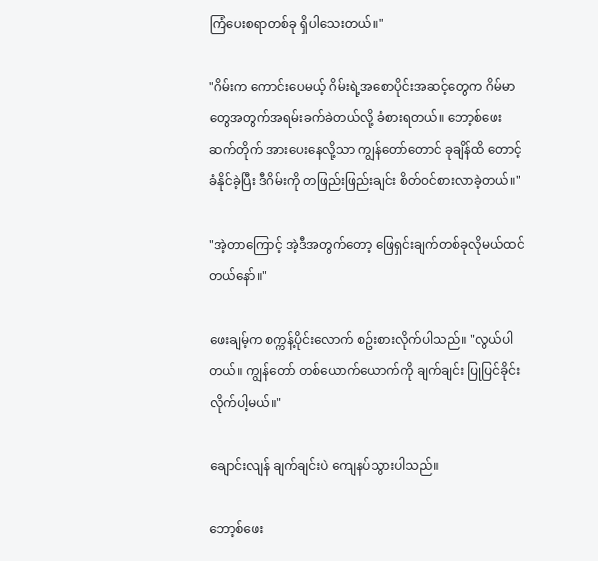ကြံပေးစရာတစ်ခု ရှိပါသေးတယ်။"

"ဂိမ်းက ကောင်းပေမယ့် ဂိမ်းရဲ့အစောပိုင်းအဆင့်တွေက ဂိမ်မာတွေအတွက်အရမ်းခက်ခဲတယ်လို့ ခံစားရတယ်။ ဘော့စ်ဖေး ဆက်တိုက် အားပေးနေလို့သာ ကျွန်တော်တောင် ခုချိန်ထိ တောင့်ခံနိုင်ခဲ့ပြီး ဒီဂိမ်းကို တဖြည်းဖြည်းချင်း စိတ်ဝင်စားလာခဲ့တယ်။"

"အဲ့တာကြောင့် အဲ့ဒီအတွက်တော့ ဖြေရှင်းချက်တစ်ခုလိုမယ်ထင်တယ်နော်။"

ဖေးချမ့်က စက္ကန့်ပိုင်းလောက် စဥ်းစားလိုက်ပါသည်။ "လွယ်ပါတယ်။ ကျွန်တော် တစ်ယောက်ယောက်ကို ချက်ချင်း ပြုပြင်ခိုင်းလိုက်ပါ့မယ်။"

ချောင်းလျန် ချက်ချင်းပဲ ကျေနပ်သွားပါသည်။

ဘော့စ်ဖေး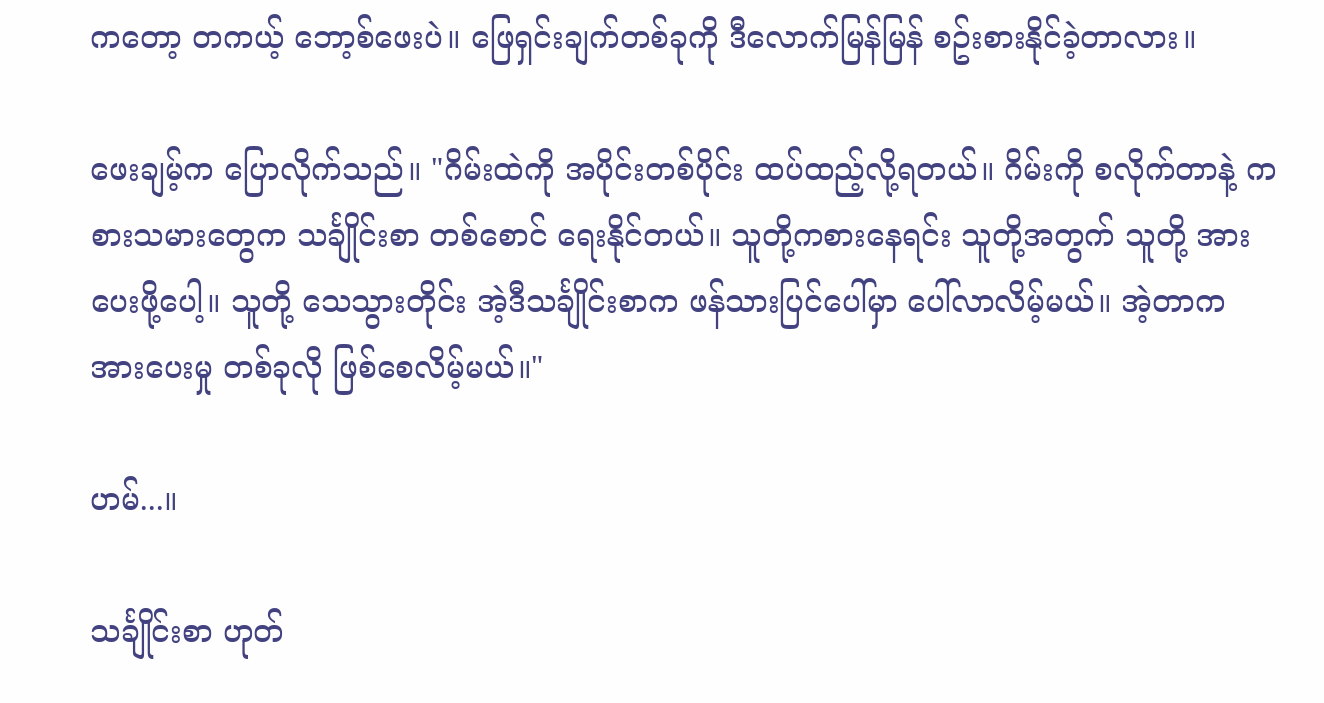ကတော့ တကယ့် ဘော့စ်ဖေးပဲ။ ဖြေရှင်းချက်တစ်ခုကို ဒီလောက်မြန်မြန် စဥ်းစားနိုင်ခဲ့တာလား။

ဖေးချမ့်က ပြောလိုက်သည်။ "ဂိမ်းထဲကို အပိုင်းတစ်ပိုင်း ထပ်ထည့်လို့ရတယ်။ ဂိမ်းကို စလိုက်တာနဲ့ ကစားသမားတွေက သင်္ချိုင်းစာ တစ်စောင် ရေးနိုင်တယ်။ သူတို့ကစားနေရင်း သူတို့အတွက် သူတို့ အားပေးဖို့ပေါ့။ သူတို့ သေသွားတိုင်း အဲ့ဒီသင်္ချိုင်းစာက ဖန်သားပြင်ပေါ်မှာ ပေါ်လာလိမ့်မယ်။ အဲ့တာက အားပေးမှု တစ်ခုလို ဖြစ်စေလိမ့်မယ်။"

ဟမ်...။

သင်္ချိုင်းစာ ဟုတ်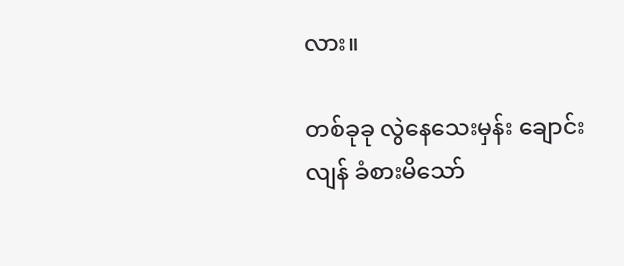လား။

တစ်ခုခု လွဲနေသေးမှန်း ချောင်းလျန် ခံစားမိသော်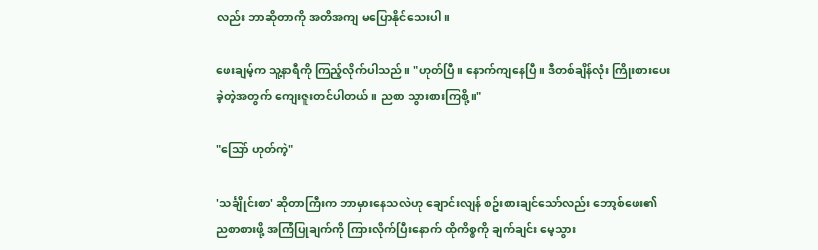လည်း ဘာဆိုတာကို အတိအကျ မပြောနိုင်သေးပါ။

ဖေးချမ့်က သူ့နာရီကို ကြည့်လိုက်ပါသည်။ "ဟုတ်ပြီ။ နောက်ကျနေပြီ။ ဒီတစ်ချိန်လုံး ကြိုးစားပေးခဲ့တဲ့အတွက် ကျေးဇူးတင်ပါတယ်။ ညစာ သွားစားကြစို့။"

"သြော် ဟုတ်ကဲ့"

'သင်္ချိုင်းစာ' ဆိုတာကြီးက ဘာမှားနေသလဲဟု ချောင်းလျန် စဥ်းစားချင်သော်လည်း ဘော့စ်ဖေး၏ ညစာစားဖို့ အကြံပြုချက်ကို ကြားလိုက်ပြီးနောက် ထိုကိစ္စကို ချက်ချင်း မေ့သွား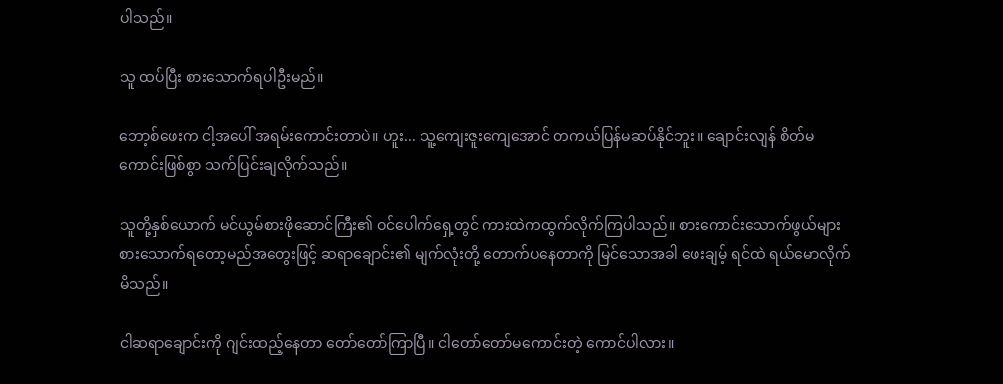ပါသည်။

သူ ထပ်ပြီး စားသောက်ရပါဦးမည်။

ဘော့စ်ဖေးက ငါ့အပေါ် အရမ်းကောင်းတာပဲ။ ဟူး... သူ့ကျေးဇူးကျေအောင် တကယ်ပြန်မဆပ်နိုင်ဘူး။ ချောင်းလျန် စိတ်မကောင်းဖြစ်စွာ သက်ပြင်းချလိုက်သည်။

သူတို့နှစ်ယောက် မင်ယွမ်စားဖိုဆောင်ကြီး၏ ဝင်ပေါက်ရှေ့တွင် ကားထဲကထွက်လိုက်ကြပါသည်။ စားကောင်းသောက်ဖွယ်များ စားသောက်ရတော့မည်အတွေးဖြင့် ဆရာချောင်း၏ မျက်လုံးတို့ တောက်ပနေတာကို မြင်သောအခါ ဖေးချမ့် ရင်ထဲ ရယ်မောလိုက်မိသည်။

ငါဆရာချောင်းကို ဂျင်းထည့်နေတာ တော်တော်ကြာပြီ။ ငါတော်တော်မကောင်းတဲ့ ကောင်ပါလား။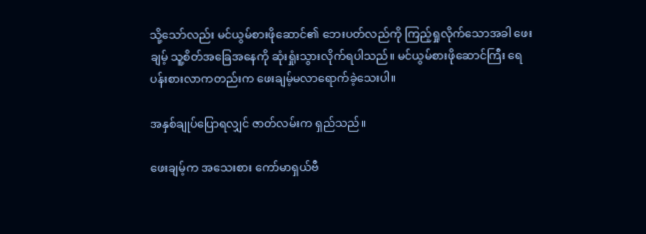သို့သော်လည်း မင်ယွမ်စားဖိုဆောင်၏ ဘေးပတ်လည်ကို ကြည့်ရှုလိုက်သောအခါ ဖေးချမ့် သူ့စိတ်အခြေအနေကို ဆုံးရှုံးသွားလိုက်ရပါသည်။ မင်ယွမ်စားဖိုဆောင်ကြီး ရေပန်းစားလာကတည်းက ဖေးချမ့်မလာရောက်ခဲ့သေးပါ။

အနှစ်ချုပ်ပြောရလျှင် ဇာတ်လမ်းက ရှည်သည်။

ဖေးချမ့်က အသေးစား ကော်မာရှယ်ဗီ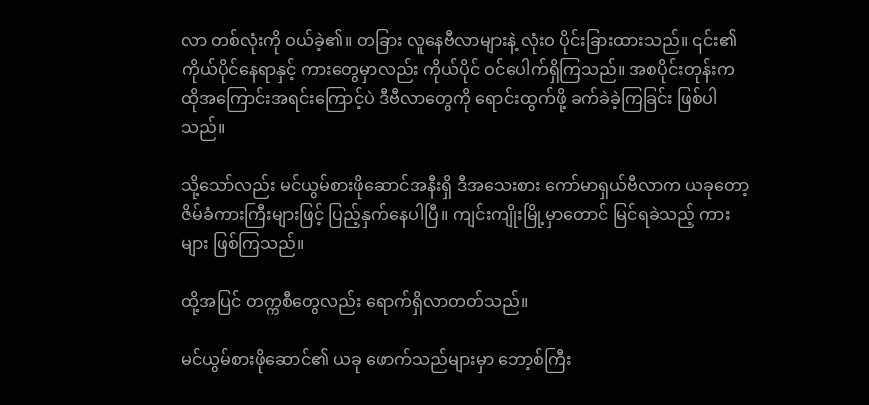လာ တစ်လုံးကို ဝယ်ခဲ့၏။ တခြား လူနေဗီလာများနဲ့ လုံးဝ ပိုင်းခြားထားသည်။ ၎င်း၏ ကိုယ်ပိုင်နေရာနှင့် ကားတွေမှာလည်း ကိုယ်ပိုင် ဝင်ပေါက်ရှိကြသည်။ အစပိုင်းတုန်းက ထိုအကြောင်းအရင်းကြောင့်ပဲ ဒီဗီလာတွေကို ရောင်းထွက်ဖို့ ခက်ခဲခဲ့ကြခြင်း ဖြစ်ပါသည်။

သို့သော်လည်း မင်ယွမ်စားဖိုဆောင်အနီးရှိ ဒီအသေးစား ကော်မာရှယ်ဗီလာက ယခုတော့ ဇိမ်ခံကားကြီးများဖြင့် ပြည့်နှက်နေပါပြီ။ ကျင်းကျိုးမြို့မှာတောင် မြင်ရခဲသည့် ကားများ ဖြစ်ကြသည်။

ထို့အပြင် တက္ကစီတွေလည်း ရောက်ရှိလာတတ်သည်။

မင်ယွမ်စားဖိုဆောင်၏ ယခု ဖောက်သည်များမှာ ဘော့စ်ကြီး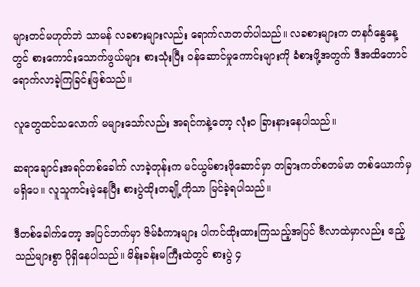များတင်မဟုတ်ဘဲ သာမန် လခစားများလည်း ရောက်လာတတ်ပါသည်။ လခစားများက တနင်္ဂနွေနေ့တွင် စားကောင်းသောက်ဖွယ်များ စားသုံးပြီး ဝန်ဆောင်မှုကောင်းများကို ခံစားဖို့အတွက် ဒီအထိတောင် ရောက်လာခဲ့ကြခြင်းဖြစ်သည်။

လူတွေထင်သလောက် မများသော်လည်း အရင်ကနဲ့တော့ လုံးဝ ခြားနားနေပါသည်။

ဆရာချောင်းအရင်တစ်ခေါက် လာခဲ့တုန်းက မင်ယွမ်စားဖိုဆောင်မှာ တခြားကတ်စတမ်မာ တစ်ယောက်မှ မရှိပေ။ လူသူကင်းမဲ့နေပြီး စားပွဲထိုးတချို့ကိုသာ မြင်ခဲ့ရပါသည်။

ဒီတစ်ခေါက်တော့ အပြင်ဘက်မှာ ဇိမ်ခံကားများ ပါကင်ထိုးထားကြသည့်အပြင် ဗီလာထဲမှာလည်း ဧည့်သည်များစွာ ပိုရှိနေပါသည်။ မိန်းခန်းမကြီးထဲတွင် စားပွဲ ၄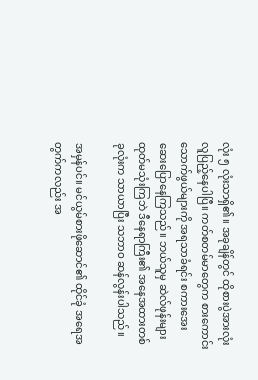လုံး ၅ လုံးသာရှိ၏။ အခုချိန်တွင် ထိုစားပွဲအားလုံး လူပြည့်နေပါပြီ။ ကတ်စတမ်မာတွေက စားကောင်း သောက်ဖွယ်များကို အရသာခံရင်း စကားအေးဆေးပြောနေကြသည်။ ဘယ်သူမှ ဆဲလ်ဖုန်းများ ထုတ်မသုံးကြဘဲ ဒီနေရာကြီး၏ အနေအထားတစ်ခုလုံးက သာယာပြီး သဘာဝ ဆန်လွန်းပါသည်။

အမှန်ပင်။ မင်ယွမ်စားဖိုဆောင်၏ ထိုင်ခုံ အရေအတွက်ကလည်း အ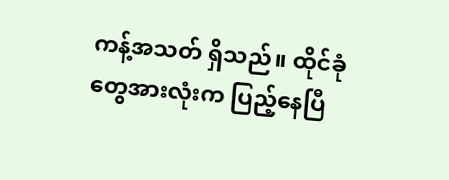ကန့်အသတ် ရှိသည်။ ထိုင်ခုံတွေအားလုံးက ပြည့်နေပြီ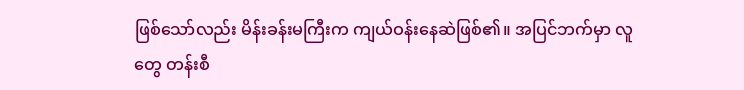ဖြစ်သော်လည်း မိန်းခန်းမကြီးက ကျယ်ဝန်းနေဆဲဖြစ်၏။ အပြင်ဘက်မှာ လူတွေ တန်းစီ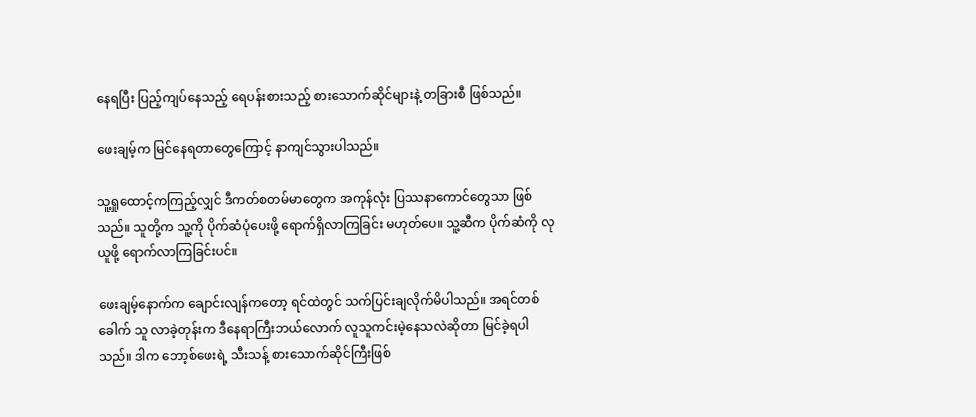နေရပြီး ပြည့်ကျပ်နေသည့် ရေပန်းစားသည့် စားသောက်ဆိုင်များနဲ့ တခြားစီ ဖြစ်သည်။

ဖေးချမ့်က မြင်နေရတာတွေကြောင့် နာကျင်သွားပါသည်။

သူ့ရှုထောင့်ကကြည့်လျှင် ဒီကတ်စတမ်မာတွေက အကုန်လုံး ပြဿနာကောင်တွေသာ ဖြစ်သည်။ သူတို့က သူ့ကို ပိုက်ဆံပုံပေးဖို့ ရောက်ရှိလာကြခြင်း မဟုတ်ပေ။ သူ့ဆီက ပိုက်ဆံကို လုယူဖို့ ရောက်လာကြခြင်းပင်။

ဖေးချမ့်နောက်က ချောင်းလျန်ကတော့ ရင်ထဲတွင် သက်ပြင်းချလိုက်မိပါသည်။ အရင်တစ်ခေါက် သူ လာခဲ့တုန်းက ဒီနေရာကြီးဘယ်လောက် လူသူကင်းမဲ့နေသလဲဆိုတာ မြင်ခဲ့ရပါသည်။ ဒါက ဘော့စ်ဖေးရဲ့ သီးသန့် စားသောက်ဆိုင်ကြီးဖြစ်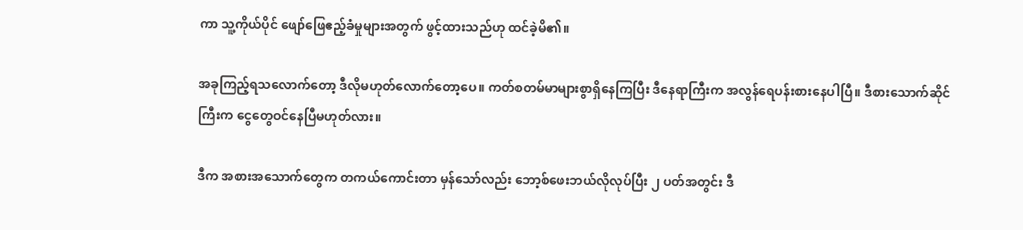ကာ သူ့ကိုယ်ပိုင် ဖျော်ဖြေဧည့်ခံမှုများအတွက် ဖွင့်ထားသည်ဟု ထင်ခဲ့မိ၏။

အခုကြည့်ရသလောက်တော့ ဒီလိုမဟုတ်လောက်တော့ပေ။ ကတ်စတမ်မာများစွာရှိနေကြပြီး ဒီနေရာကြီးက အလွန်ရေပန်းစားနေပါပြီ။ ဒီစားသောက်ဆိုင်ကြီးက ငွေတွေဝင်နေပြီမဟုတ်လား။

ဒီက အစားအသောက်တွေက တကယ်ကောင်းတာ မှန်သော်လည်း ဘော့စ်ဖေးဘယ်လိုလုပ်ပြီး ၂ ပတ်အတွင်း ဒီ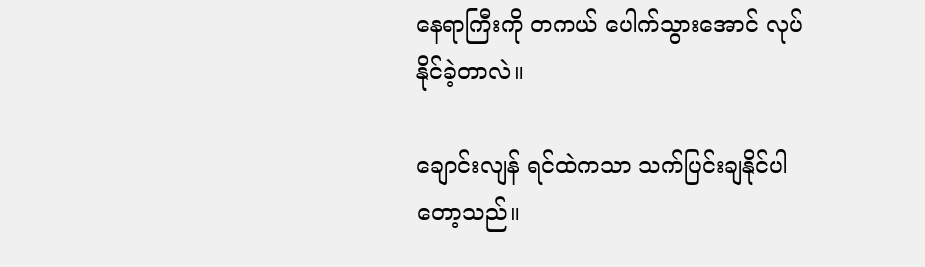နေရာကြီးကို တကယ် ပေါက်သွားအောင် လုပ်နိုင်ခဲ့တာလဲ။

ချောင်းလျန် ရင်ထဲကသာ သက်ပြင်းချနိုင်ပါတော့သည်။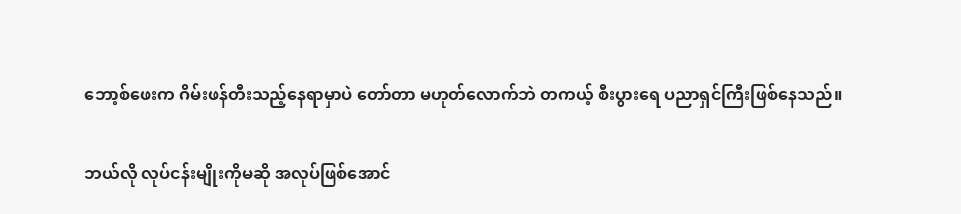ဘော့စ်ဖေးက ဂိမ်းဖန်တီးသည့်နေရာမှာပဲ တော်တာ မဟုတ်လောက်ဘဲ တကယ့် စီးပွားရေ ပညာရှင်ကြီးဖြစ်နေသည်။

ဘယ်လို လုပ်ငန်းမျိုးကိုမဆို အလုပ်ဖြစ်အောင်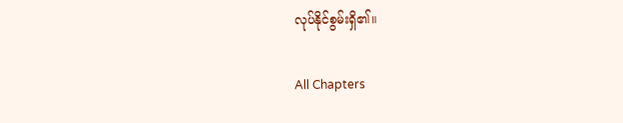လုပ်နိုင်စွမ်းရှိ၏။

All Chapters